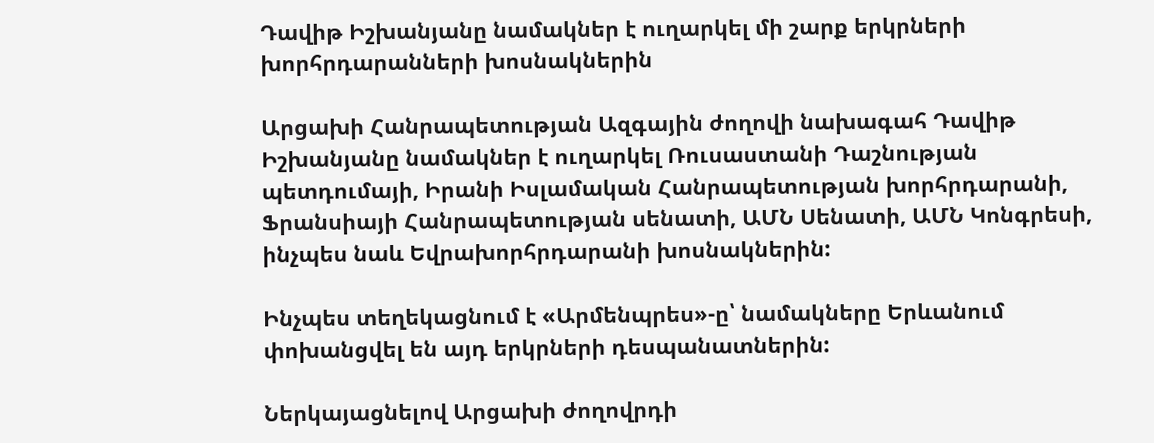Դավիթ Իշխանյանը նամակներ է ուղարկել մի շարք երկրների խորհրդարանների խոսնակներին

Արցախի Հանրապետության Ազգային ժողովի նախագահ Դավիթ Իշխանյանը նամակներ է ուղարկել Ռուսաստանի Դաշնության պետդումայի, Իրանի Իսլամական Հանրապետության խորհրդարանի, Ֆրանսիայի Հանրապետության սենատի, ԱՄՆ Սենատի, ԱՄՆ Կոնգրեսի, ինչպես նաև Եվրախորհրդարանի խոսնակներին:

Ինչպես տեղեկացնում է «Արմենպրես»-ը՝ նամակները Երևանում փոխանցվել են այդ երկրների դեսպանատներին:

Ներկայացնելով Արցախի ժողովրդի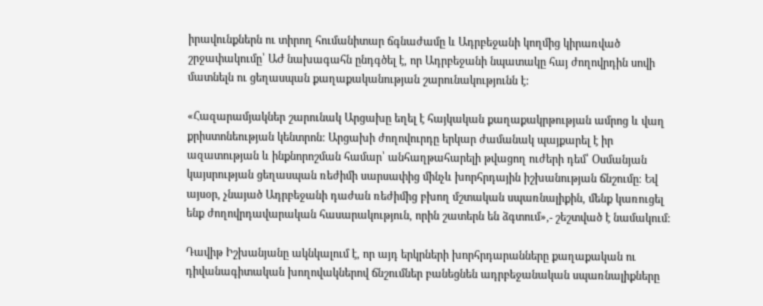իրավունքներն ու տիրող հումանիտար ճգնաժամը և Ադրբեջանի կողմից կիրառված շրջափակումը՝ ԱԺ նախագահն ընդգծել է, որ Ադրբեջանի նպատակը հայ ժողովրդին սովի մատնելն ու ցեղասպան քաղաքականության շարունակությունն է:

«Հազարամյակներ շարունակ Արցախը եղել է հայկական քաղաքակրթության ամրոց և վաղ քրիստոնեության կենտրոն: Արցախի ժողովուրդը երկար ժամանակ պայքարել է իր ազատության և ինքնորոշման համար՝ անհաղթահարելի թվացող ուժերի դեմ՝ Օսմանյան կայսրության ցեղասպան ռեժիմի սարսափից մինչև խորհրդային իշխանության ճնշումը։ Եվ այսօր, չնայած Ադրբեջանի դաժան ռեժիմից բխող մշտական սպառնալիքին, մենք կառուցել ենք ժողովրդավարական հասարակություն, որին շատերն են ձգտում»,- շեշտված է նամակում:

Դավիթ Իշխանյանը ակնկալում է, որ այդ երկրների խորհրդարանները քաղաքական ու դիվանագիտական խողովակներով ճնշումներ բանեցնեն ադրբեջանական սպառնալիքները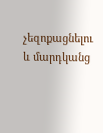չեզոքացնելու և մարդկանց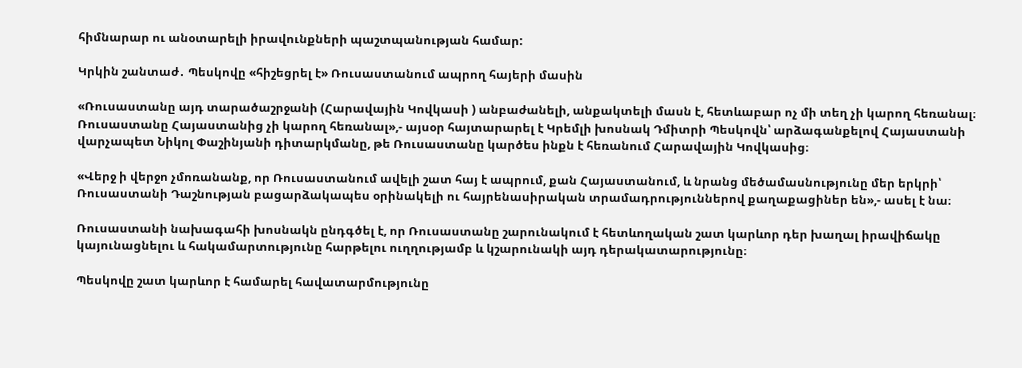հիմնարար ու անօտարելի իրավունքների պաշտպանության համար:

Կրկին շանտաժ․ Պեսկովը «հիշեցրել է» Ռուսաստանում ապրող հայերի մասին

«Ռուսաստանը այդ տարածաշրջանի (Հարավային Կովկասի ) անբաժանելի, անքակտելի մասն է, հետևաբար ոչ մի տեղ չի կարող հեռանալ։ Ռուսաստանը Հայաստանից չի կարող հեռանալ»,- այսօր հայտարարել է Կրեմլի խոսնակ Դմիտրի Պեսկովն՝ արձագանքելով Հայաստանի վարչապետ Նիկոլ Փաշինյանի դիտարկմանը, թե Ռուսաստանը կարծես ինքն է հեռանում Հարավային Կովկասից։

«Վերջ ի վերջո չմոռանանք, որ Ռուսաստանում ավելի շատ հայ է ապրում, քան Հայաստանում, և նրանց մեծամասնությունը մեր երկրի՝ Ռուսաստանի Դաշնության բացարձակապես օրինակելի ու հայրենասիրական տրամադրություններով քաղաքացիներ են»,- ասել է նա։

Ռուսաստանի նախագահի խոսնակն ընդգծել է, որ Ռուսաստանը շարունակում է հետևողական շատ կարևոր դեր խաղալ իրավիճակը կայունացնելու և հակամարտությունը հարթելու ուղղությամբ և կշարունակի այդ դերակատարությունը։

Պեսկովը շատ կարևոր է համարել հավատարմությունը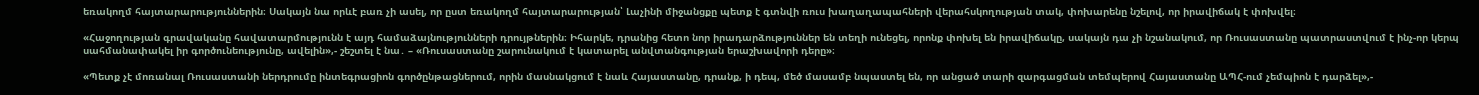եռակողմ հայտարարություններին։ Սակայն նա որևէ բառ չի ասել, որ ըստ եռակողմ հայտարարության՝ Լաչինի միջանցքը պետք է գտնվի ռուս խաղաղապահների վերահսկողության տակ, փոխարենը նշելով, որ իրավիճակ է փոխվել։

«Հաջողության գրավականը հավատարմությունն է այդ համաձայնությունների դրույթներին։ Իհարկե, դրանից հետո նոր իրադարձություններ են տեղի ունեցել, որոնք փոխել են իրավիճակը, սակայն դա չի նշանակում, որ Ռուսաստանը պատրաստվում է ինչ-որ կերպ սահմանափակել իր գործունեությունը, ավելին»,- շեշտել է նա․ – «Ռուսաստանը շարունակում է կատարել անվտանգության երաշխավորի դերը»։

«Պետք չէ մոռանալ Ռուսաստանի ներդրումը ինտեգրացիոն գործընթացներում, որին մասնակցում է նաև Հայաստանը, դրանք, ի դեպ, մեծ մասամբ նպաստել են, որ անցած տարի զարգացման տեմպերով Հայաստանը ԱՊՀ-ում չեմպիոն է դարձել»,-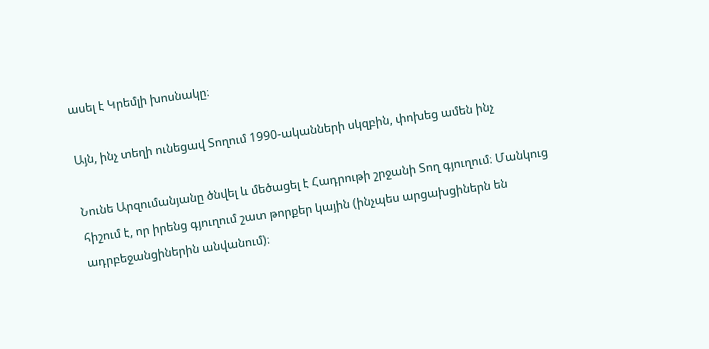ասել է Կրեմլի խոսնակը։

Այն, ինչ տեղի ունեցավ Տողում 1990-ականների սկզբին, փոխեց ամեն ինչ

Նունե Արզումանյանը ծնվել և մեծացել է Հադրութի շրջանի Տող գյուղում։ Մանկուց հիշում է, որ իրենց գյուղում շատ թորքեր կային (ինչպես արցախցիներն են ադրբեջանցիներին անվանում)։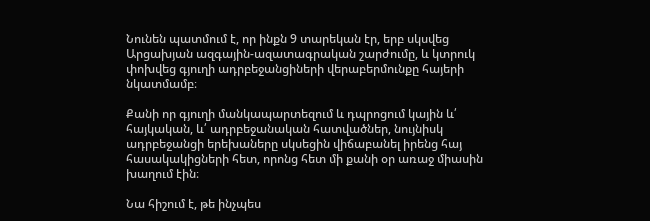Նունեն պատմում է, որ ինքն 9 տարեկան էր, երբ սկսվեց Արցախյան ազգային-ազատագրական շարժումը, և կտրուկ փոխվեց գյուղի ադրբեջանցիների վերաբերմունքը հայերի նկատմամբ։

Քանի որ գյուղի մանկապարտեզում և դպրոցում կային և՛ հայկական, և՛ ադրբեջանական հատվածներ, նույնիսկ ադրբեջանցի երեխաները սկսեցին վիճաբանել իրենց հայ հասակակիցների հետ, որոնց հետ մի քանի օր առաջ միասին խաղում էին։

Նա հիշում է, թե ինչպես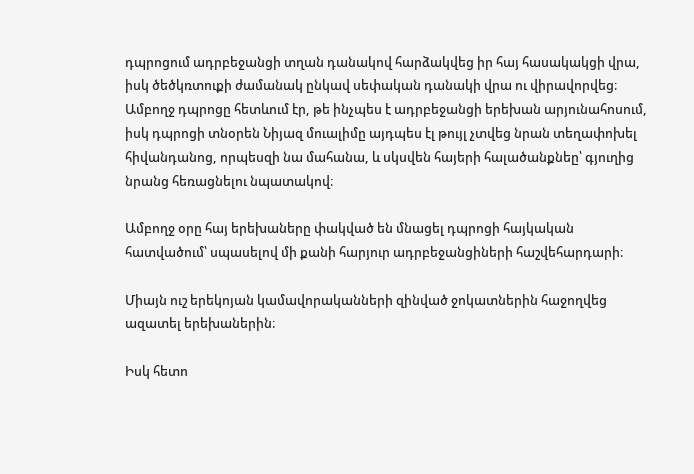դպրոցում ադրբեջանցի տղան դանակով հարձակվեց իր հայ հասակակցի վրա, իսկ ծեծկռտուքի ժամանակ ընկավ սեփական դանակի վրա ու վիրավորվեց։ Ամբողջ դպրոցը հետևում էր, թե ինչպես է ադրբեջանցի երեխան արյունահոսում, իսկ դպրոցի տնօրեն Նիյազ մուալիմը այդպես էլ թույլ չտվեց նրան տեղափոխել հիվանդանոց, որպեսզի նա մահանա, և սկսվեն հայերի հալածանքնեը՝ գյուղից նրանց հեռացնելու նպատակով։

Ամբողջ օրը հայ երեխաները փակված են մնացել դպրոցի հայկական հատվածում՝ սպասելով մի քանի հարյուր ադրբեջանցիների հաշվեհարդարի։

Միայն ուշ երեկոյան կամավորականների զինված ջոկատներին հաջողվեց ազատել երեխաներին։

Իսկ հետո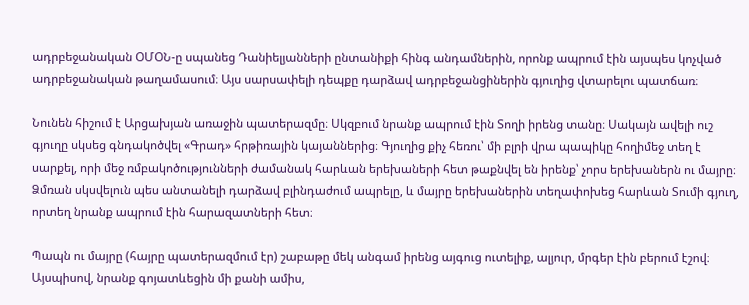ադրբեջանական ՕՄՕՆ-ը սպանեց Դանիելյանների ընտանիքի հինգ անդամներին, որոնք ապրում էին այսպես կոչված ադրբեջանական թաղամասում։ Այս սարսափելի դեպքը դարձավ ադրբեջանցիներին գյուղից վտարելու պատճառ։

Նունեն հիշում է Արցախյան առաջին պատերազմը։ Սկզբում նրանք ապրում էին Տողի իրենց տանը։ Սակայն ավելի ուշ գյուղը սկսեց գնդակոծվել «Գրադ» հրթիռային կայաններից։ Գյուղից քիչ հեռու՝ մի բլրի վրա պապիկը հողիմեջ տեղ է սարքել, որի մեջ ռմբակոծությունների ժամանակ հարևան երեխաների հետ թաքնվել են իրենք՝ չորս երեխաներն ու մայրը։ Ձմռան սկսվելուն պես անտանելի դարձավ բլինդաժում ապրելը, և մայրը երեխաներին տեղափոխեց հարևան Տումի գյուղ, որտեղ նրանք ապրում էին հարազատների հետ։

Պապն ու մայրը (հայրը պատերազմում էր) շաբաթը մեկ անգամ իրենց այգուց ուտելիք, ալյուր, մրգեր էին բերում էշով։ Այսպիսով, նրանք գոյատևեցին մի քանի ամիս,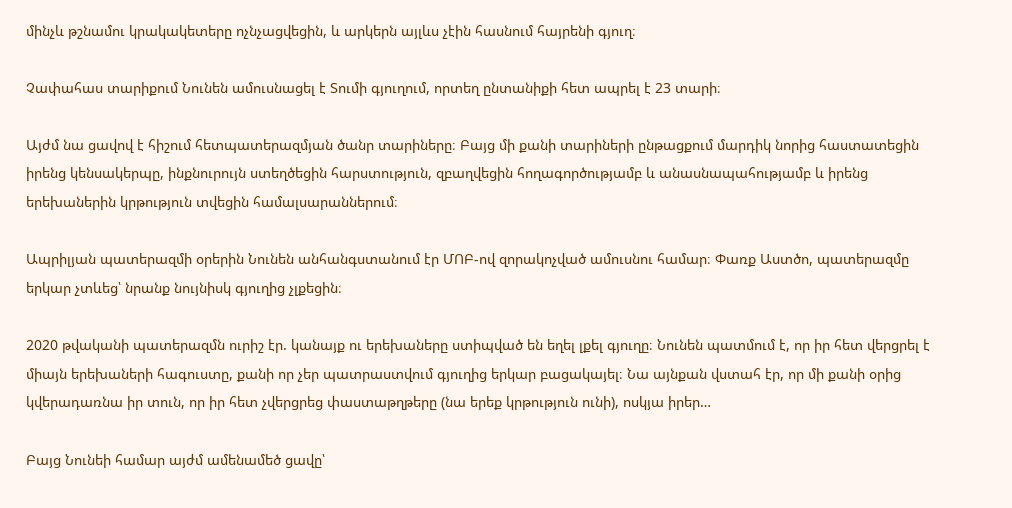մինչև թշնամու կրակակետերը ոչնչացվեցին, և արկերն այլևս չէին հասնում հայրենի գյուղ։

Չափահաս տարիքում Նունեն ամուսնացել է Տումի գյուղում, որտեղ ընտանիքի հետ ապրել է 23 տարի։

Այժմ նա ցավով է հիշում հետպատերազմյան ծանր տարիները։ Բայց մի քանի տարիների ընթացքում մարդիկ նորից հաստատեցին իրենց կենսակերպը, ինքնուրույն ստեղծեցին հարստություն, զբաղվեցին հողագործությամբ և անասնապահությամբ և իրենց երեխաներին կրթություն տվեցին համալսարաններում։

Ապրիլյան պատերազմի օրերին Նունեն անհանգստանում էր ՄՈԲ-ով զորակոչված ամուսնու համար։ Փառք Աստծո, պատերազմը երկար չտևեց՝ նրանք նույնիսկ գյուղից չլքեցին։

2020 թվականի պատերազմն ուրիշ էր. կանայք ու երեխաները ստիպված են եղել լքել գյուղը։ Նունեն պատմում է, որ իր հետ վերցրել է միայն երեխաների հագուստը, քանի որ չեր պատրաստվում գյուղից երկար բացակայել։ Նա այնքան վստահ էր, որ մի քանի օրից կվերադառնա իր տուն, որ իր հետ չվերցրեց փաստաթղթերը (նա երեք կրթություն ունի), ոսկյա իրեր…

Բայց Նունեի համար այժմ ամենամեծ ցավը՝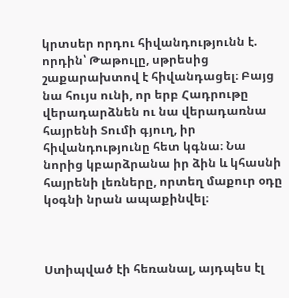կրտսեր որդու հիվանդությունն է. որդին՝ Թաթուլը, սթրեսից շաքարախտով է հիվանդացել։ Բայց նա հույս ունի, որ երբ Հադրութը վերադարձնեն ու նա վերադառնա հայրենի Տումի գյուղ, իր հիվանդությունը հետ կգնա։ Նա նորից կբարձրանա իր ձին և կհասնի հայրենի լեռները, որտեղ մաքուր օդը կօգնի նրան ապաքինվել։



Ստիպված էի հեռանալ, այդպես էլ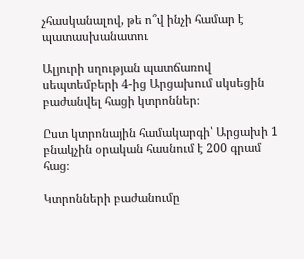չհասկանալով, թե ո՞վ ինչի համար է պատասխանատու

Ալյուրի սղության պատճառով սեպտեմբերի 4-ից Արցախում սկսեցին բաժանվել հացի կտրոններ։

Ըստ կտրոնային համակարգի՝ Արցախի 1 բնակչին օրական հասնում է 200 գրամ հաց։

Կտրոնների բաժանումը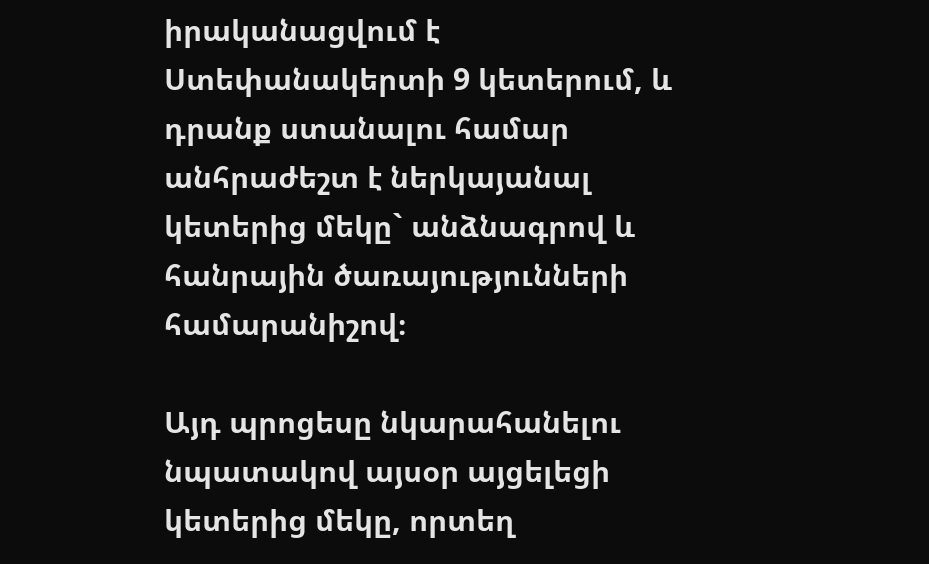իրականացվում է Ստեփանակերտի 9 կետերում, և դրանք ստանալու համար անհրաժեշտ է ներկայանալ կետերից մեկը` անձնագրով և հանրային ծառայությունների համարանիշով։

Այդ պրոցեսը նկարահանելու նպատակով այսօր այցելեցի կետերից մեկը, որտեղ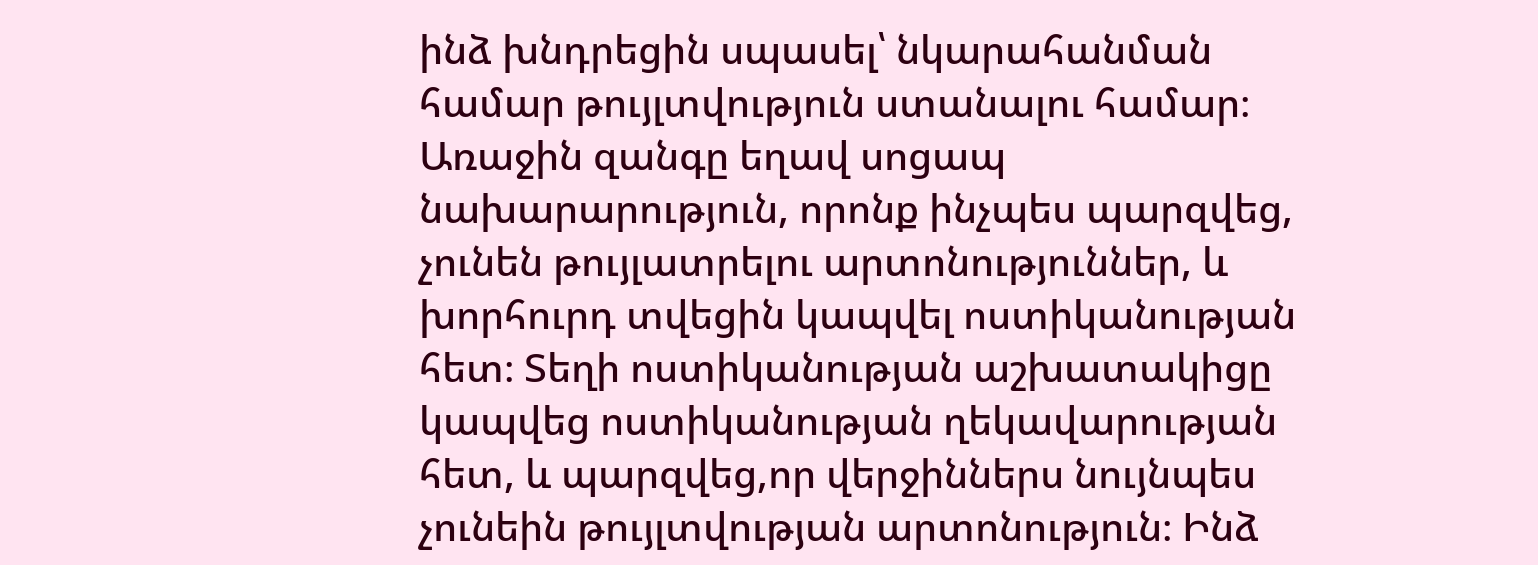ինձ խնդրեցին սպասել՝ նկարահանման համար թույլտվություն ստանալու համար։ Առաջին զանգը եղավ սոցապ նախարարություն, որոնք ինչպես պարզվեց, չունեն թույլատրելու արտոնություններ, և խորհուրդ տվեցին կապվել ոստիկանության հետ։ Տեղի ոստիկանության աշխատակիցը կապվեց ոստիկանության ղեկավարության հետ, և պարզվեց,որ վերջիններս նույնպես չունեին թույլտվության արտոնություն։ Ինձ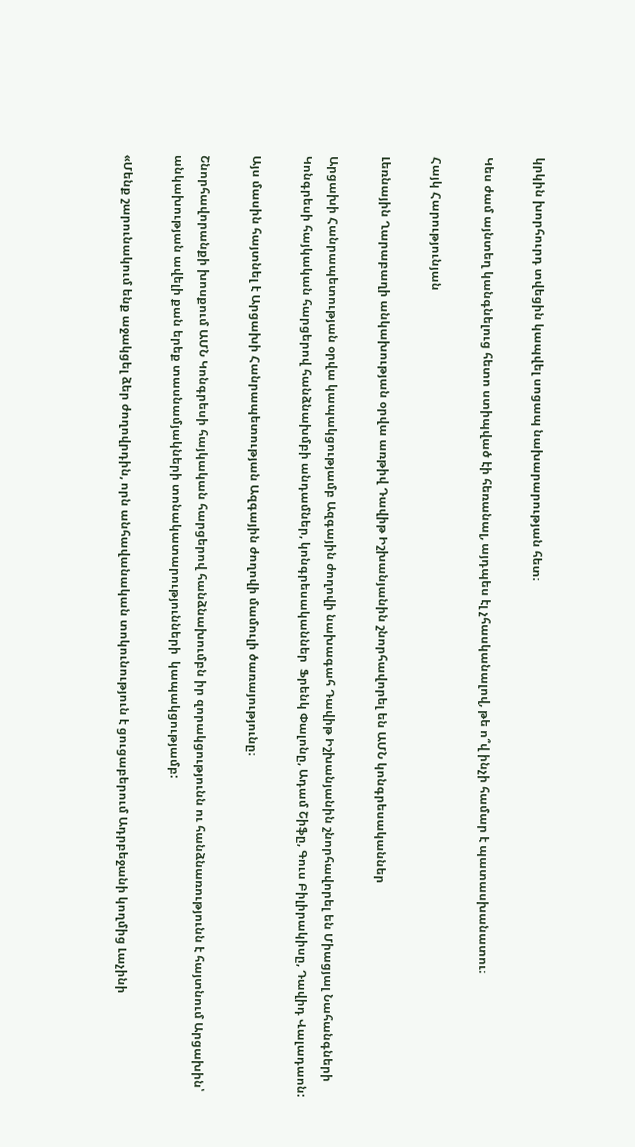կրկին խորհուրդ տվեցին կապվել սոցապ նախարարության հետ։

Կես ժամ այնտեղ կանգնելուց հետո ստիպված էի հեռանալ, այդպես էլ չհասկանալով, թե ո՞վ ինչի համար է պատասխանատու։

Հայկ Հարությունյան

Լեռնային Ղարաբաղի անկախության օրվա առթիվ Դավիթ Իշխանյանին շնորհավորել են ԱՄՆ կոնգրեսականներ

Արցախի Հանրապետության օրվա կապակցությամբ Ազգային ժողովի նախագահ Դավիթ Իշխանյանին շնորհավորել են Միացյալ Նահանգների Կոնգրեսի հայկական հարցերով հանձնախմբի անդամներ, կոնգրեսականներ  Ֆրենկ Փալոնը, Ադամ Շիֆը, Գուս Բիլիրակիսը, Դավիդ Վալադաոն:

Այս մասին հայտնել է Արցախի Հանրապետության Ազգային ժողովի մամուլի ծառայությունը։

Շնորհավորանքի խոսքում ԱՄՆ Կոնգրեսի հայկական հարցերով հանձնախումբն իր զորակցությունն ու հանձնառությունն է հայտնում Արցախին՝ անկախության ավելի քան երեք տասնամյակների տոնակատարությունների  կապակցությամբ:

«Մենք շարունակում ենք աջակցել ձեր ժողովրդին, որն անհավանական տոկունություն է ցուցաբերում Ադրբեջանի կողմից Լաչինի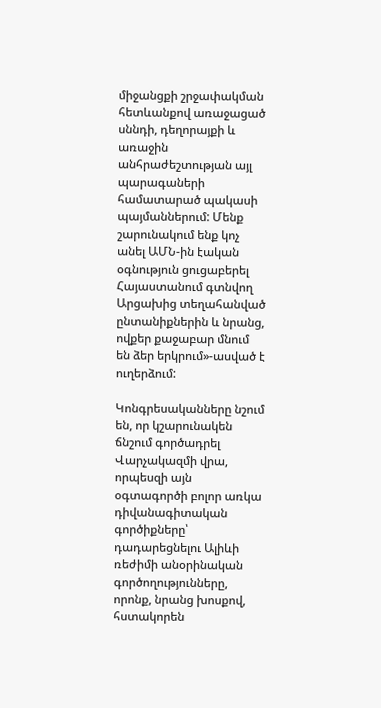միջանցքի շրջափակման հետևանքով առաջացած սննդի, դեղորայքի և առաջին անհրաժեշտության այլ պարագաների համատարած պակասի պայմաններում: Մենք շարունակում ենք կոչ անել ԱՄՆ-ին էական օգնություն ցուցաբերել Հայաստանում գտնվող Արցախից տեղահանված ընտանիքներին և նրանց, ովքեր քաջաբար մնում են ձեր երկրում»-ասված է ուղերձում:

Կոնգրեսականները նշում են, որ կշարունակեն ճնշում գործադրել Վարչակազմի վրա, որպեսզի այն օգտագործի բոլոր առկա դիվանագիտական գործիքները՝ դադարեցնելու Ալիևի ռեժիմի անօրինական գործողությունները, որոնք, նրանց խոսքով, հստակորեն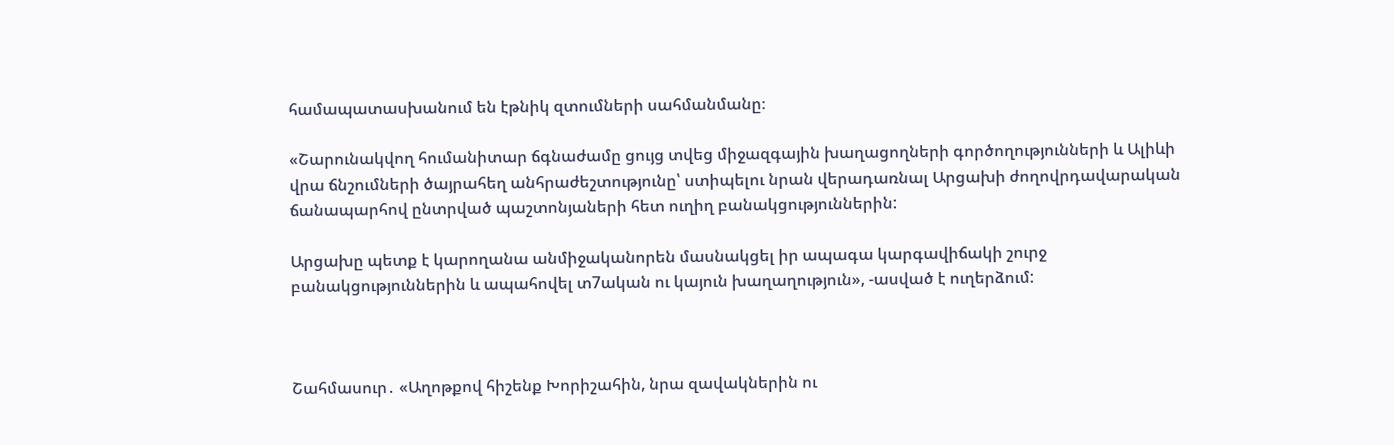համապատասխանում են էթնիկ զտումների սահմանմանը։

«Շարունակվող հումանիտար ճգնաժամը ցույց տվեց միջազգային խաղացողների գործողությունների և Ալիևի վրա ճնշումների ծայրահեղ անհրաժեշտությունը՝ ստիպելու նրան վերադառնալ Արցախի ժողովրդավարական ճանապարհով ընտրված պաշտոնյաների հետ ուղիղ բանակցություններին:

Արցախը պետք է կարողանա անմիջականորեն մասնակցել իր ապագա կարգավիճակի շուրջ բանակցություններին և ապահովել տ7ական ու կայուն խաղաղություն», -ասված է ուղերձում:



Շահմասուր․ «Աղոթքով հիշենք Խորիշահին, նրա զավակներին ու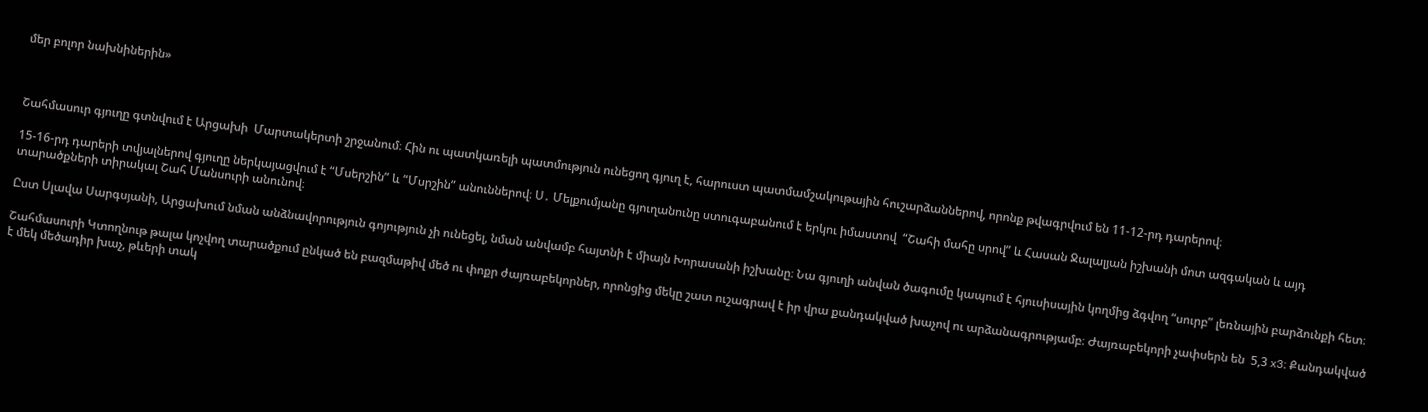մեր բոլոր նախնիներին»



Շահմասուր գյուղը գտնվում է Արցախի  Մարտակերտի շրջանում։ Հին ու պատկառելի պատմություն ունեցող գյուղ է, հարուստ պատմամշակութային հուշարձաններով, որոնք թվագրվում են 11-12-րդ դարերով։

15-16-րդ դարերի տվյալներով գյուղը ներկայացվում է “Մսերշին” և “Մսրշին” անուններով։ Ս․ Մելքումյանը գյուղանունը ստուգաբանում է երկու իմաստով  “Շահի մահը սրով” և Հասան Ջալալյան իշխանի մոտ ազգական և այդ տարածքների տիրակալ Շահ Մանսուրի անունով։

Ըստ Սլավա Սարգսյանի, Արցախում նման անձնավորություն գոյություն չի ունեցել, նման անվամբ հայտնի է միայն Խորասանի իշխանը։ Նա գյուղի անվան ծագումը կապում է հյուսիսային կողմից ձգվող “սուրբ” լեռնային բարձունքի հետ։

Շահմասուրի Կտողնութ թալա կոչվող տարածքում ընկած են բազմաթիվ մեծ ու փոքր ժայռաբեկորներ, որոնցից մեկը շատ ուշագրավ է իր վրա քանդակված խաչով ու արձանագրությամբ։ Ժայռաբեկորի չափսերն են  5,3 x3։ Քանդակված է մեկ մեծադիր խաչ, թևերի տակ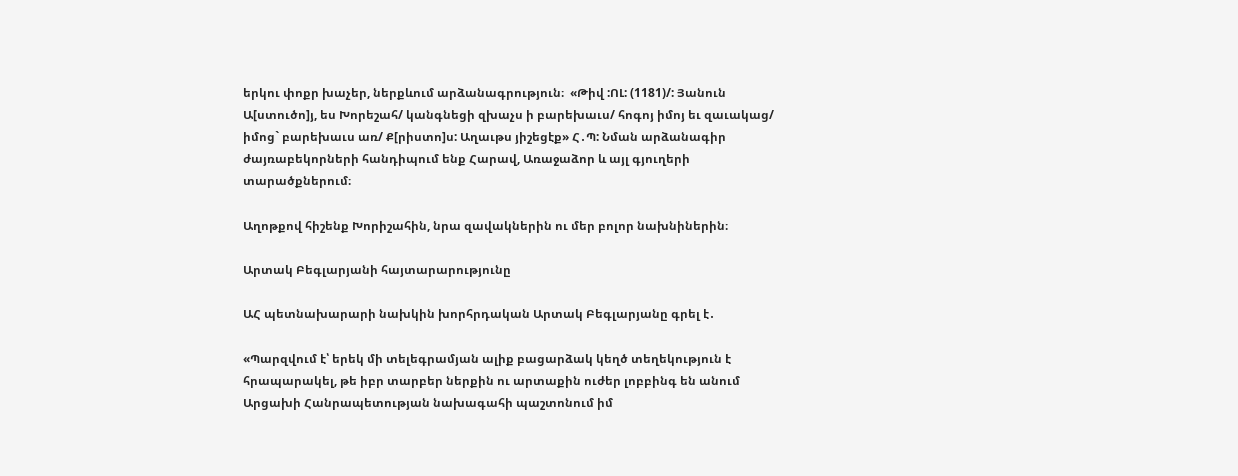երկու փոքր խաչեր, ներքևում արձանագրություն։  «Թիվ :ՈԼ: (1181)/: Յանուն Ա[ստուծո]յ, ես Խորեշահ/ կանգնեցի զխաչս ի բարեխաւս/ հոգոյ իմոյ եւ զաւակաց/ իմոց` բարեխաւս առ/ Ք[րիստո]ս: Աղաւթս յիշեցէք» Հ․Պ: Նման արձանագիր ժայռաբեկորների հանդիպում ենք Հարավ, Առաջաձոր և այլ գյուղերի տարածքներում։

Աղոթքով հիշենք Խորիշահին, նրա զավակներին ու մեր բոլոր նախնիներին։

Արտակ Բեգլարյանի հայտարարությունը

ԱՀ պետնախարարի նախկին խորհրդական Արտակ Բեգլարյանը գրել է․

«Պարզվում է՝ երեկ մի տելեգրամյան ալիք բացարձակ կեղծ տեղեկություն է հրապարակել, թե իբր տարբեր ներքին ու արտաքին ուժեր լոբբինգ են անում Արցախի Հանրապետության նախագահի պաշտոնում իմ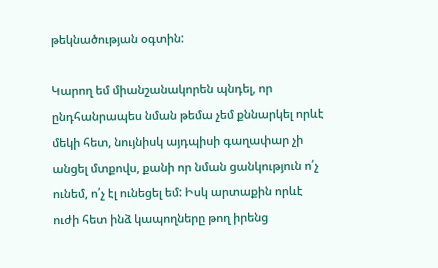թեկնածության օգտին:

Կարող եմ միանշանակորեն պնդել, որ ընդհանրապես նման թեմա չեմ քննարկել որևէ մեկի հետ, նույնիսկ այդպիսի գաղափար չի անցել մտքովս, քանի որ նման ցանկություն ո՛չ ունեմ, ո՛չ էլ ունեցել եմ: Իսկ արտաքին որևէ ուժի հետ ինձ կապողները թող իրենց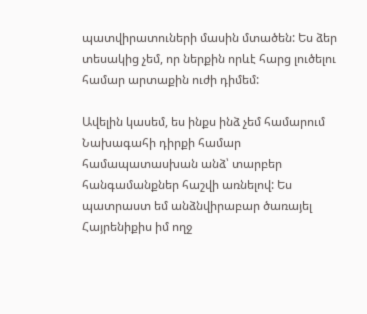պատվիրատուների մասին մտածեն: Ես ձեր տեսակից չեմ, որ ներքին որևէ հարց լուծելու համար արտաքին ուժի դիմեմ:

Ավելին կասեմ, ես ինքս ինձ չեմ համարում Նախագահի դիրքի համար համապատասխան անձ՝ տարբեր հանգամանքներ հաշվի առնելով: Ես պատրաստ եմ անձնվիրաբար ծառայել Հայրենիքիս իմ ողջ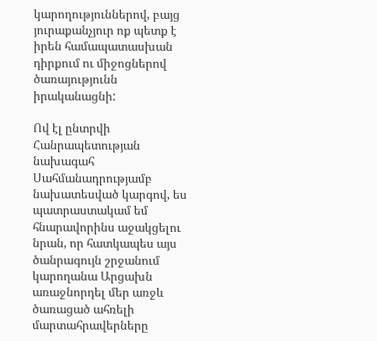կարողություններով, բայց յուրաքանչյուր ոք պետք է իրեն համապատասխան դիրքում ու միջոցներով ծառայությունն իրականացնի:

Ով էլ ընտրվի Հանրապետության նախագահ Սահմանադրությամբ նախատեսված կարգով, ես պատրաստակամ եմ հնարավորինս աջակցելու նրան, որ հատկապես այս ծանրագույն շրջանում կարողանա Արցախն առաջնորդել մեր առջև ծառացած ահռելի մարտահրավերները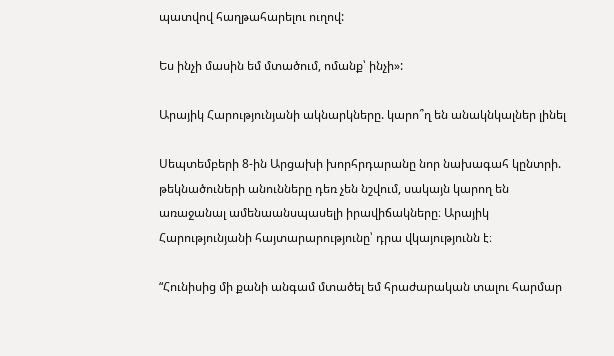պատվով հաղթահարելու ուղով:

Ես ինչի մասին եմ մտածում, ոմանք՝ ինչի»:

Արայիկ Հարությունյանի ակնարկները. կարո՞ղ են անակնկալներ լինել

Սեպտեմբերի 8-ին Արցախի խորհրդարանը նոր նախագահ կընտրի. թեկնածուների անունները դեռ չեն նշվում, սակայն կարող են առաջանալ ամենաանսպասելի իրավիճակները։ Արայիկ Հարությունյանի հայտարարությունը՝ դրա վկայությունն է։

“Հունիսից մի քանի անգամ մտածել եմ հրաժարական տալու հարմար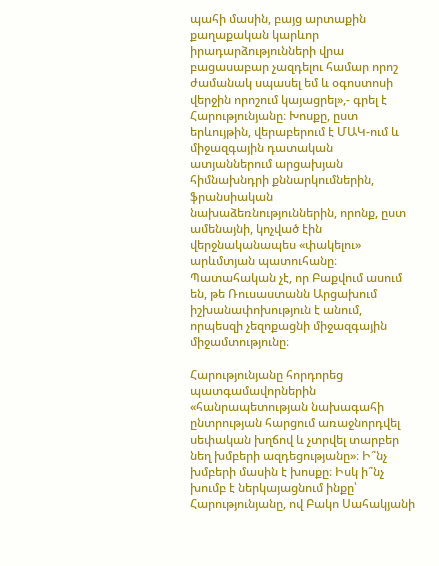պահի մասին, բայց արտաքին քաղաքական կարևոր իրադարձությունների վրա բացասաբար չազդելու համար որոշ ժամանակ սպասել եմ և օգոստոսի վերջին որոշում կայացրել»,- գրել է Հարությունյանը։ Խոսքը, ըստ երևույթին, վերաբերում է ՄԱԿ-ում և միջազգային դատական ատյաններում արցախյան հիմնախնդրի քննարկումներին, ֆրանսիական նախաձեռնություններին, որոնք, ըստ ամենայնի, կոչված էին վերջնականապես «փակելու» արևմտյան պատուհանը։ Պատահական չէ, որ Բաքվում ասում են, թե Ռուսաստանն Արցախում իշխանափոխություն է անում, որպեսզի չեզոքացնի միջազգային  միջամտությունը։

Հարությունյանը հորդորեց պատգամավորներին «հանրապետության նախագահի ընտրության հարցում առաջնորդվել սեփական խղճով և չտրվել տարբեր նեղ խմբերի ազդեցությանը»։ Ի՞նչ խմբերի մասին է խոսքը։ Իսկ ի՞նչ խումբ է ներկայացնում ինքը՝ Հարությունյանը, ով Բակո Սահակյանի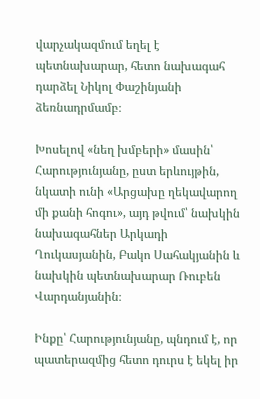վարչակազմում եղել է պետնախարար, հետո նախագահ դարձել Նիկոլ Փաշինյանի ձեռնադրմամբ։

Խոսելով «նեղ խմբերի» մասին՝ Հարությունյանը, ըստ երևույթին, նկատի ունի «Արցախը ղեկավարող մի քանի հոգու», այդ թվում՝ նախկին նախագահներ Արկադի Ղուկասյանին, Բակո Սահակյանին և նախկին պետնախարար Ռուբեն Վարդանյանին։

Ինքը՝ Հարությունյանը, պնդում է, որ պատերազմից հետո դուրս է եկել իր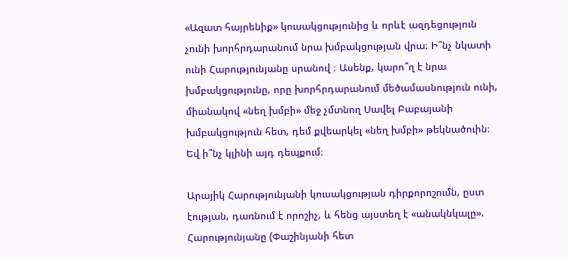«Ազատ հայրենիք» կուսակցությունից և որևէ ազդեցություն չունի խորհրդարանում նրա խմբակցության վրա։ Ի՞նչ նկատի ունի Հարությունյանը սրանով ։ Ասենք, կարո՞ղ է նրա խմբակցությունը, որը խորհրդարանում մեծամասնություն ունի, միանակով «նեղ խմբի» մեջ չմտնող Սավել Բաբայանի խմբակցություն հետ, դեմ քվեարկել «նեղ խմբի» թեկնածուին։ Եվ ի՞նչ կլինի այդ դեպքում։

Արայիկ Հարությունյանի կուսակցության դիրքորոշումն, ըստ էության, դառնում է որոշիչ, և հենց այստեղ է «անակնկալը». Հարությունյանը (Փաշինյանի հետ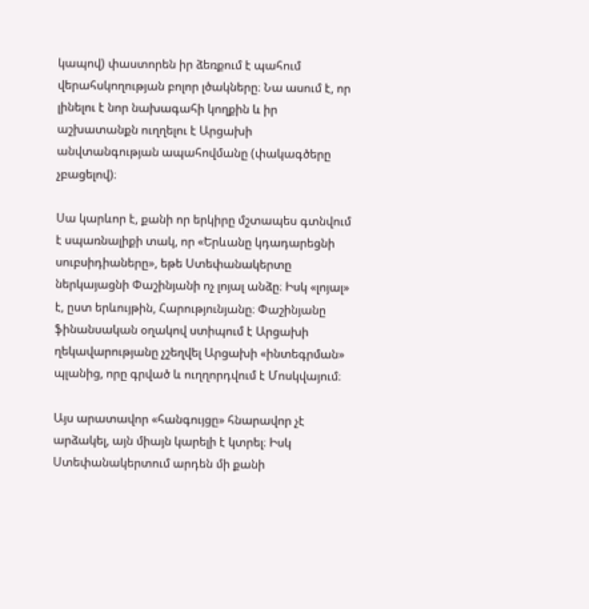կապով) փաստորեն իր ձեռքում է պահում վերահսկողության բոլոր լծակները։ Նա ասում է, որ լինելու է նոր նախագահի կողքին և իր աշխատանքն ուղղելու է Արցախի անվտանգության ապահովմանը (փակագծերը չբացելով)։

Սա կարևոր է, քանի որ երկիրը մշտապես գտնվում է սպառնալիքի տակ, որ «Երևանը կդադարեցնի սուբսիդիաները», եթե Ստեփանակերտը ներկայացնի Փաշինյանի ոչ լոյալ անձը։ Իսկ «լոյալ» է, ըստ երևույթին, Հարությունյանը։ Փաշինյանը ֆինանսական օղակով ստիպում է Արցախի ղեկավարությանը չշեղվել Արցախի «ինտեգրման» պլանից, որը գրված և ուղղորդվում է Մոսկվայում։

Այս արատավոր «հանգույցը» հնարավոր չէ արձակել, այն միայն կարելի է կտրել։ Իսկ Ստեփանակերտում արդեն մի քանի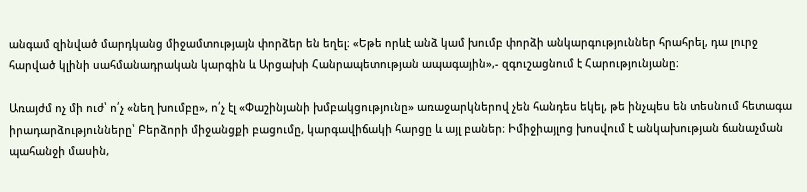անգամ զինված մարդկանց միջամտությայն փորձեր են եղել։ «Եթե որևէ անձ կամ խումբ փորձի անկարգություններ հրահրել, դա լուրջ հարված կլինի սահմանադրական կարգին և Արցախի Հանրապետության ապագային»,- զգուշացնում է Հարությունյանը։

Առայժմ ոչ մի ուժ՝ ո՛չ «նեղ խումբը», ո՛չ էլ «Փաշինյանի խմբակցությունը» առաջարկներով չեն հանդես եկել, թե ինչպես են տեսնում հետագա իրադարձությունները՝ Բերձորի միջանցքի բացումը, կարգավիճակի հարցը և այլ բաներ։ Իմիջիայլոց խոսվում է անկախության ճանաչման պահանջի մասին,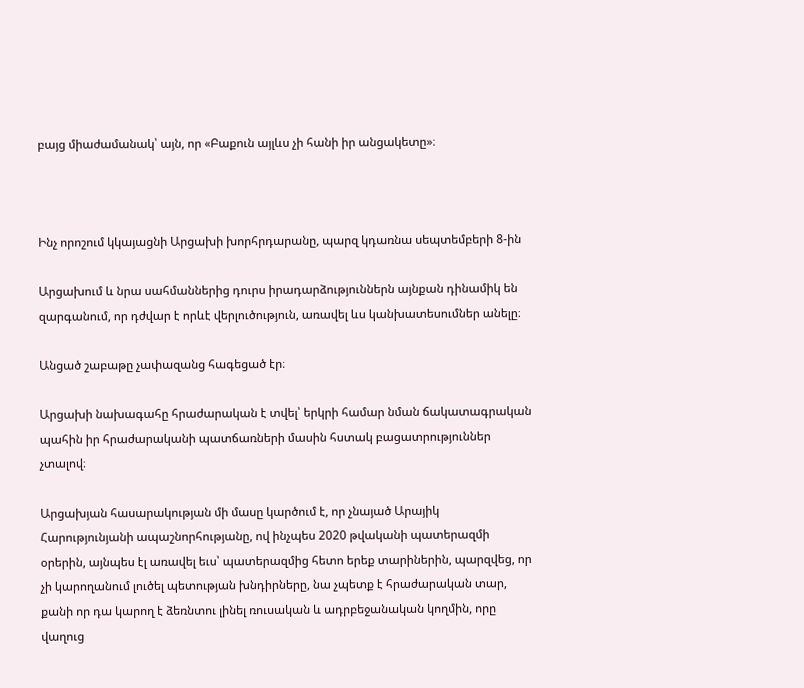բայց միաժամանակ՝ այն, որ «Բաքուն այլևս չի հանի իր անցակետը»։



Ինչ որոշում կկայացնի Արցախի խորհրդարանը, պարզ կդառնա սեպտեմբերի 8-ին

Արցախում և նրա սահմաններից դուրս իրադարձություններն այնքան դինամիկ են զարգանում, որ դժվար է որևէ վերլուծություն, առավել ևս կանխատեսումներ անելը։

Անցած շաբաթը չափազանց հագեցած էր։

Արցախի նախագահը հրաժարական է տվել՝ երկրի համար նման ճակատագրական պահին իր հրաժարականի պատճառների մասին հստակ բացատրություններ չտալով։

Արցախյան հասարակության մի մասը կարծում է, որ չնայած Արայիկ Հարությունյանի ապաշնորհությանը, ով ինչպես 2020 թվականի պատերազմի օրերին, այնպես էլ առավել եւս՝ պատերազմից հետո երեք տարիներին, պարզվեց, որ չի կարողանում լուծել պետության խնդիրները, նա չպետք է հրաժարական տար, քանի որ դա կարող է ձեռնտու լինել ռուսական և ադրբեջանական կողմին, որը վաղուց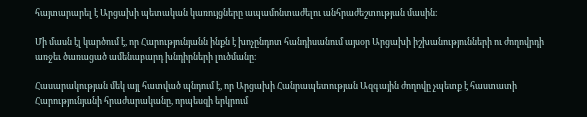հայտարարել է Արցախի պետական կառույցները ապամոնտաժելու անհրաժեշտության մասին։

Մի մասն էլ կարծում է, որ Հարությունյանն ինքն է խոչընդոտ հանդիսանում այսօր Արցախի իշխանությունների ու ժողովրդի առջեւ ծառացած ամենաբարդ խնդիրների լուծմանը։

Հասարակության մեկ այլ հատված պնդում է, որ Արցախի Հանրապետության Ազգային ժողովը չպետք է հաստատի Հարությունյանի հրաժարականը, որպեսզի երկրում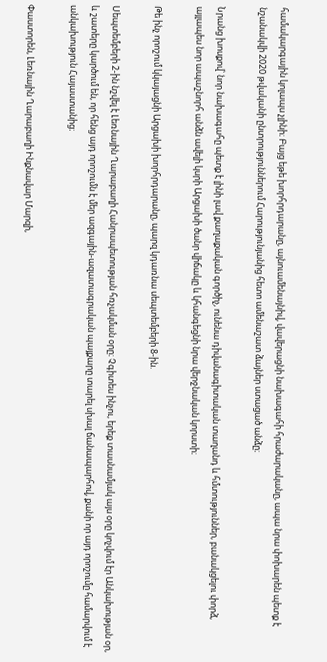համակարգային կոլապս չլինի։ Բայց եթե խորհրդարանը, այնուամենայնիվ, վավերացնի նախագահի հրաժարականը, ապա նրա փոխարեն պետք է նշանակվի 2020 թվականի ընտրություններում Հարությունյանից հետո ամենաշատ ձայներ ստացած անձը։

Նրանց խոսքով՝ նոր նախագահը պետք է լինի լավ քաղաքական գործիչ, ունենա դիվանագիտական տաղանդ և հմտություններ, բանակցելու փորձ, այլապես նոր ապաշնորհ անձն ավելի կսրի Արցախի ծանր վիճակը և կհանգեցնի նրա վերջնական կորստի։

Թե ինչ որոշում կկայացնի Արցախի խորհրդարանը, պարզ կդառնա սեպտեմբերի 8-ին.

Սեպտեմբերի 2-ին նշվել է Լեռնային Ղարաբաղի Հանրապետության հռչակման օրը։ Չգիտես ինչու, երեք տասնամյակ այս օրը կոչվում էր Անկախության օր, և շատերը կարծում են, որ հենց այդ որոշումն է մեր ազգային-ազատագրական պայքարը տարել սխալ ճանապարհով, քանի որ այդ որոշումը համարվում է անկախություն Հայաստանից։

Փաստորեն, Լեռնային Ղարաբաղի Ինքնավար Մարզի,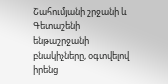Շահումյանի շրջանի և Գետաշենի ենթաշրջանի բնակիչները, օգտվելով իրենց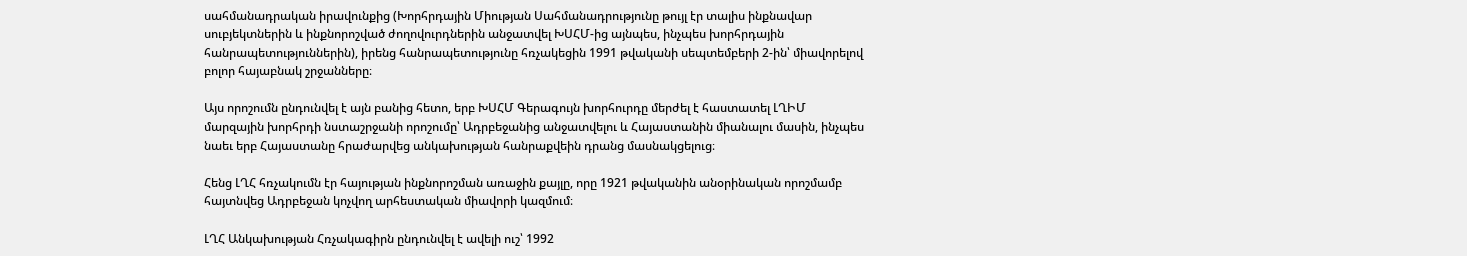սահմանադրական իրավունքից (Խորհրդային Միության Սահմանադրությունը թույլ էր տալիս ինքնավար սուբյեկտներին և ինքնորոշված ժողովուրդներին անջատվել ԽՍՀՄ-ից այնպես, ինչպես խորհրդային հանրապետություններին), իրենց հանրապետությունը հռչակեցին 1991 թվականի սեպտեմբերի 2-ին՝ միավորելով բոլոր հայաբնակ շրջանները։

Այս որոշումն ընդունվել է այն բանից հետո, երբ ԽՍՀՄ Գերագույն խորհուրդը մերժել է հաստատել ԼՂԻՄ մարզային խորհրդի նստաշրջանի որոշումը՝ Ադրբեջանից անջատվելու և Հայաստանին միանալու մասին, ինչպես նաեւ երբ Հայաստանը հրաժարվեց անկախության հանրաքվեին դրանց մասնակցելուց։

Հենց ԼՂՀ հռչակումն էր հայության ինքնորոշման առաջին քայլը, որը 1921 թվականին անօրինական որոշմամբ հայտնվեց Ադրբեջան կոչվող արհեստական միավորի կազմում։

ԼՂՀ Անկախության Հռչակագիրն ընդունվել է ավելի ուշ՝ 1992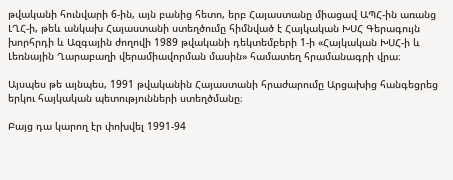թվականի հունվարի 6-ին, այն բանից հետո, երբ Հայաստանը միացավ ԱՊՀ-ին առանց ԼՂՀ-ի, թեև անկախ Հայաստանի ստեղծումը հիմնված է Հայկական ԽՍՀ Գերագույն խորհրդի և Ազգային ժողովի 1989 թվականի դեկտեմբերի 1-ի «Հայկական ԽՍՀ-ի և Լեռնային Ղարաբաղի վերամիավորման մասին» համատեղ հրամանագրի վրա։

Այսպես թե այնպես, 1991 թվականին Հայաստանի հրաժարումը Արցախից հանգեցրեց երկու հայկական պետությունների ստեղծմանը։

Բայց դա կարող էր փոխվել 1991-94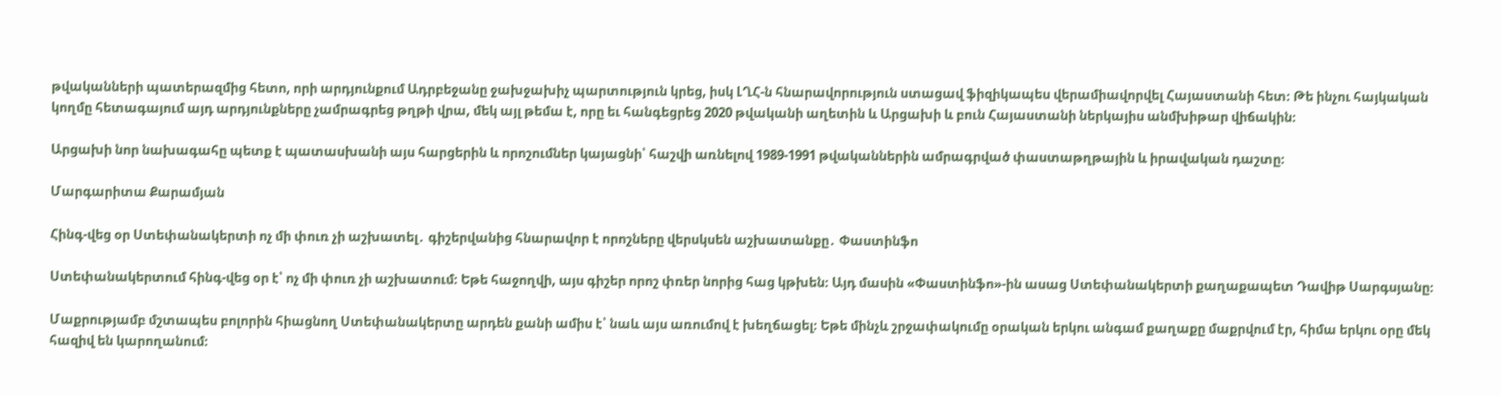թվականների պատերազմից հետո, որի արդյունքում Ադրբեջանը ջախջախիչ պարտություն կրեց, իսկ ԼՂՀ-ն հնարավորություն ստացավ ֆիզիկապես վերամիավորվել Հայաստանի հետ։ Թե ինչու հայկական կողմը հետագայում այդ արդյունքները չամրագրեց թղթի վրա, մեկ այլ թեմա է, որը եւ հանգեցրեց 2020 թվականի աղետին և Արցախի և բուն Հայաստանի ներկայիս անմխիթար վիճակին։

Արցախի նոր նախագահը պետք է պատասխանի այս հարցերին և որոշումներ կայացնի՝ հաշվի առնելով 1989-1991 թվականներին ամրագրված փաստաթղթային և իրավական դաշտը։

Մարգարիտա Քարամյան

Հինգ-վեց օր Ստեփանակերտի ոչ մի փուռ չի աշխատել․ գիշերվանից հնարավոր է որոշները վերսկսեն աշխատանքը․ Փաստինֆո

Ստեփանակերտում հինգ-վեց օր է՝ ոչ մի փուռ չի աշխատում։ Եթե հաջողվի, այս գիշեր որոշ փռեր նորից հաց կթխեն։ Այդ մասին «Փաստինֆո»-ին ասաց Ստեփանակերտի քաղաքապետ Դավիթ Սարգսյանը։

Մաքրությամբ մշտապես բոլորին հիացնող Ստեփանակերտը արդեն քանի ամիս է՝ նաև այս առումով է խեղճացել։ Եթե մինչև շրջափակումը օրական երկու անգամ քաղաքը մաքրվում էր, հիմա երկու օրը մեկ հազիվ են կարողանում։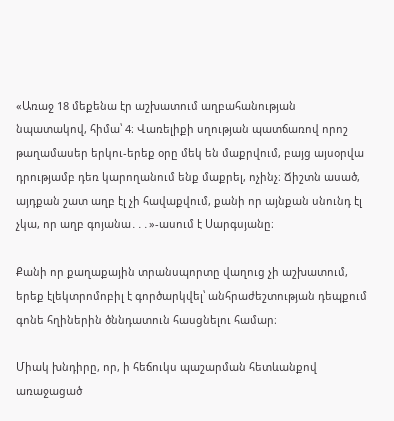«Առաջ 18 մեքենա էր աշխատում աղբահանության նպատակով, հիմա՝ 4։ Վառելիքի սղության պատճառով որոշ թաղամասեր երկու-երեք օրը մեկ են մաքրվում, բայց այսօրվա դրությամբ դեռ կարողանում ենք մաքրել, ոչինչ։ Ճիշտն ասած, այդքան շատ աղբ էլ չի հավաքվում, քանի որ այնքան սնունդ էլ չկա, որ աղբ գոյանա․․․»-ասում է Սարգսյանը։

Քանի որ քաղաքային տրանսպորտը վաղուց չի աշխատում, երեք էլեկտրոմոբիլ է գործարկվել՝ անհրաժեշտության դեպքում գոնե հղիներին ծննդատուն հասցնելու համար։

Միակ խնդիրը, որ, ի հեճուկս պաշարման հետևանքով առաջացած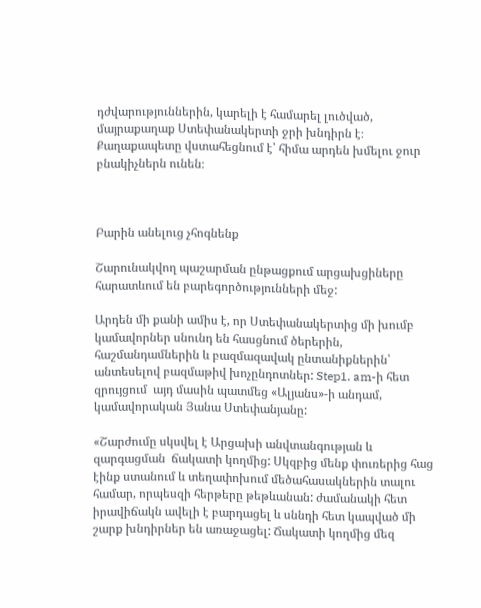դժվարություններին, կարելի է համարել լուծված, մայրաքաղաք Ստեփանակերտի ջրի խնդիրն է։ Քաղաքապետը վստահեցնում է՝ հիմա արդեն խմելու ջուր բնակիչներն ունեն։



Բարին անելուց չհոգնենք

Շարունակվող պաշարման ընթացքում արցախցիները հարատևում են բարեգործությունների մեջ:

Արդեն մի քանի ամիս է, որ Ստեփանակերտից մի խումբ կամավորներ սնունդ են հասցնում ծերերին, հաշմանդամներին և բազմազավակ ընտանիքներին՝ անտեսելով բազմաթիվ խոչընդոտներ: Step1. am-ի հետ զրույցում  այդ մասին պատմեց «Ալյանս»-ի անդամ, կամավորական Յանա Ստեփանյանը:

«Շարժումը սկսվել է Արցախի անվտանգության և զարգացման  ճակատի կողմից: Սկզբից մենք փուռերից հաց էինք ստանում և տեղափոխում մեծահասակներին տալու համար, որպեսզի հերթերը թեթևանան: ժամանակի հետ իրավիճակն ավելի է բարդացել և սննդի հետ կապված մի շարք խնդիրներ են առաջացել: Ճակատի կողմից մեզ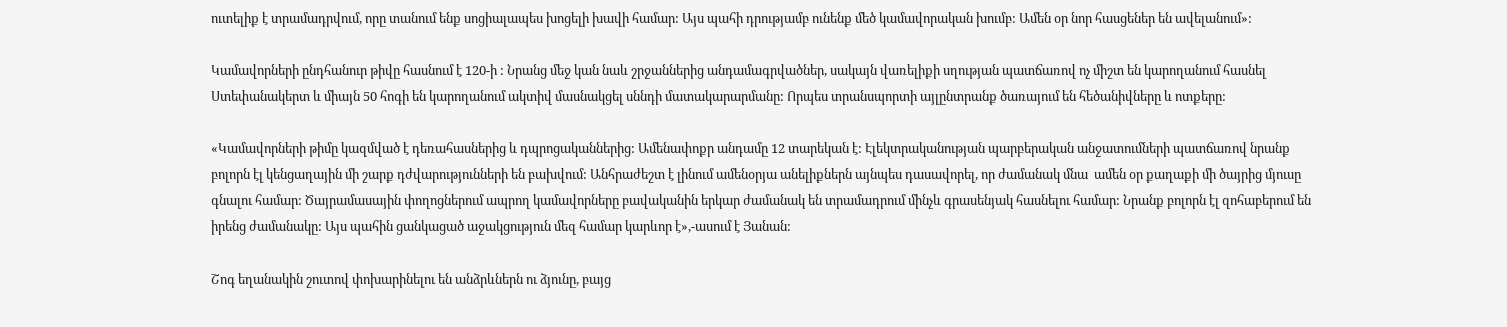ուտելիք է տրամադրվում, որը տանում ենք սոցիալապես խոցելի խավի համար: Այս պահի դրությամբ ունենք մեծ կամավորական խումբ: Ամեն օր նոր հասցեներ են ավելանում»:

Կամավորների ընդհանուր թիվը հասնում է 120-ի : Նրանց մեջ կան նաև շրջաններից անդամագրվածներ, սակայն վառելիքի սղության պատճառով ոչ միշտ են կարողանում հասնել Ստեփանակերտ և միայն 50 հոգի են կարողանում ակտիվ մասնակցել սննդի մատակարարմանը: Որպես տրանսպորտի այլընտրանք ծառայում են հեծանիվները և ոտքերը:

«Կամավորների թիմը կազմված է դեռահասներից և դպրոցականներից: Ամենափոքր անդամը 12 տարեկան է: Էլեկտրականության պարբերական անջատումների պատճառով նրանք բոլորն էլ կենցաղային մի շարք դժվարությունների են բախվում: Անհրաժեշտ է լինում ամենօրյա անելիքներն այնպես դասավորել, որ ժամանակ մնա  ամեն օր քաղաքի մի ծայրից մյուսը գնալու համար: Ծայրամասային փողոցներում ապրող կամավորները բավականին երկար ժամանակ են տրամադրում մինչև գրասենյակ հասնելու համար: Նրանք բոլորն էլ զոհաբերում են իրենց ժամանակը: Այս պահին ցանկացած աջակցություն մեզ համար կարևոր է»,-ասում է Յանան:

Շոգ եղանակին շուտով փոխարինելու են անձրևներն ու ձյունը, բայց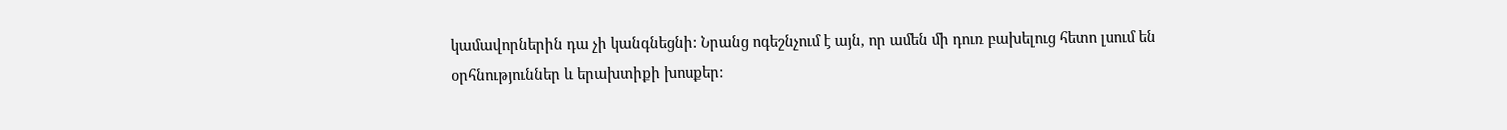կամավորներին դա չի կանգնեցնի: Նրանց ոգեշնչում է այն, որ ամեն մի դուռ բախելուց հետո լսում են օրհնություններ և երախտիքի խոսքեր: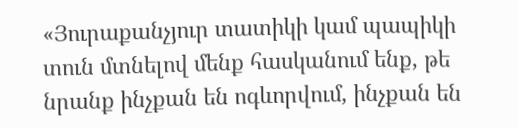«Յուրաքանչյուր տատիկի կամ պապիկի տուն մտնելով մենք հասկանում ենք, թե նրանք ինչքան են ոգևորվում, ինչքան են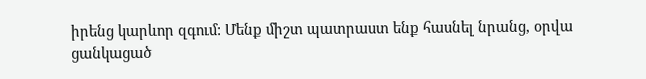իրենց կարևոր զգում: Մենք միշտ պատրաստ ենք հասնել նրանց, օրվա ցանկացած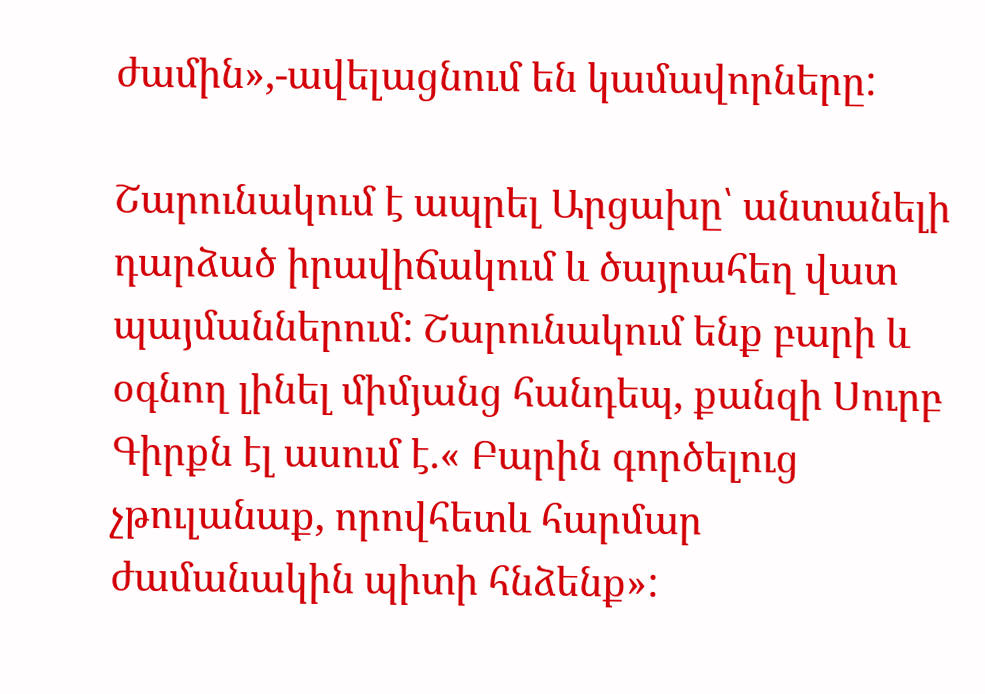ժամին»,-ավելացնում են կամավորները:

Շարունակում է ապրել Արցախը՝ անտանելի դարձած իրավիճակում և ծայրահեղ վատ պայմաններում: Շարունակում ենք բարի և օգնող լինել միմյանց հանդեպ, քանզի Սուրբ Գիրքն էլ ասում է.« Բարին գործելուց չթուլանաք, որովհետև հարմար ժամանակին պիտի հնձենք»: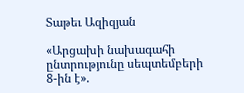Տաթեւ Ազիզյան

«Արցախի նախագահի ընտրությունը սեպտեմբերի 8-ին է».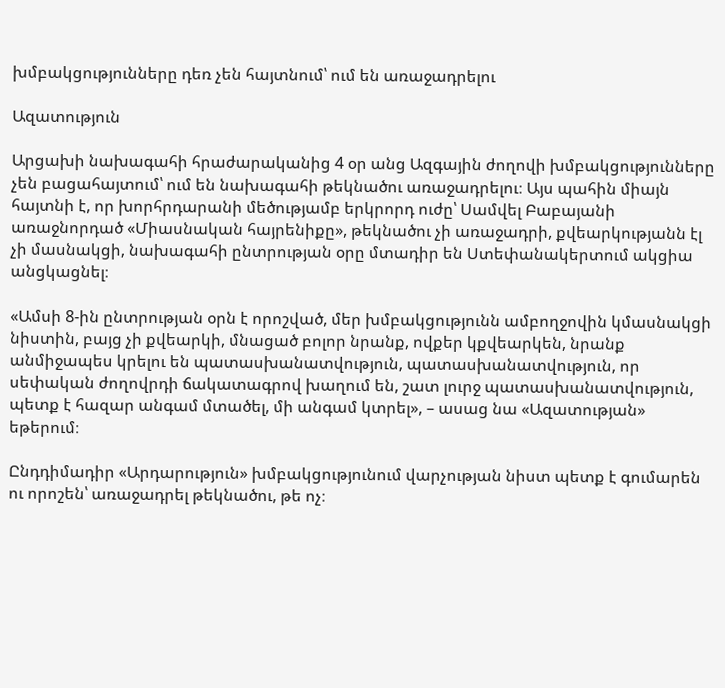խմբակցությունները դեռ չեն հայտնում՝ ում են առաջադրելու

Ազատություն

Արցախի նախագահի հրաժարականից 4 օր անց Ազգային ժողովի խմբակցությունները չեն բացահայտում՝ ում են նախագահի թեկնածու առաջադրելու։ Այս պահին միայն հայտնի է, որ խորհրդարանի մեծությամբ երկրորդ ուժը՝ Սամվել Բաբայանի առաջնորդած «Միասնական հայրենիքը», թեկնածու չի առաջադրի, քվեարկությանն էլ չի մասնակցի, նախագահի ընտրության օրը մտադիր են Ստեփանակերտում ակցիա անցկացնել։

«Ամսի 8-ին ընտրության օրն է որոշված, մեր խմբակցությունն ամբողջովին կմասնակցի նիստին, բայց չի քվեարկի, մնացած բոլոր նրանք, ովքեր կքվեարկեն, նրանք անմիջապես կրելու են պատասխանատվություն, պատասխանատվություն, որ սեփական ժողովրդի ճակատագրով խաղում են, շատ լուրջ պատասխանատվություն, պետք է հազար անգամ մտածել, մի անգամ կտրել», – ասաց նա «Ազատության» եթերում։

Ընդդիմադիր «Արդարություն» խմբակցությունում վարչության նիստ պետք է գումարեն ու որոշեն՝ առաջադրել թեկնածու, թե ոչ։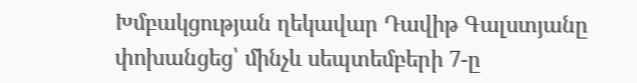Խմբակցության ղեկավար Դավիթ Գալստյանը փոխանցեց՝ մինչև սեպտեմբերի 7-ը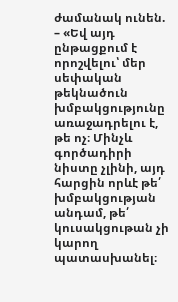ժամանակ ունեն. – «Եվ այդ ընթացքում է որոշվելու՝ մեր սեփական թեկնածուն խմբակցությունը առաջադրելու է, թե ոչ։ Մինչև գործադիրի նիստը չլինի, այդ հարցին որևէ թե՛ խմբակցության անդամ, թե՛ կուսակցութան չի կարող պատասխանել։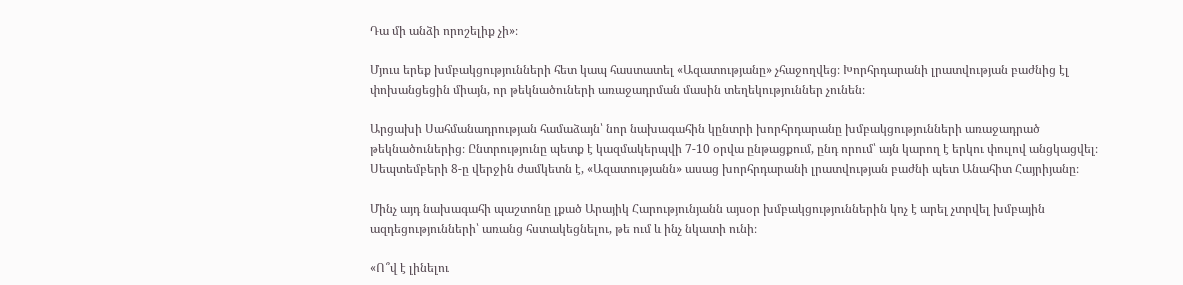Դա մի անձի որոշելիք չի»։

Մյուս երեք խմբակցությունների հետ կապ հաստատել «Ազատությանը» չհաջողվեց։ Խորհրդարանի լրատվության բաժնից էլ փոխանցեցին միայն, որ թեկնածուների առաջադրման մասին տեղեկություններ չունեն։

Արցախի Սահմանադրության համաձայն՝ նոր նախագահին կընտրի խորհրդարանը խմբակցությունների առաջադրած թեկնածուներից։ Ընտրությունը պետք է կազմակերպվի 7-10 օրվա ընթացքում, ընդ որում՝ այն կարող է երկու փուլով անցկացվել։ Սեպտեմբերի 8-ը վերջին ժամկետն է, «Ազատությանն» ասաց խորհրդարանի լրատվության բաժնի պետ Անահիտ Հայրիյանը։

Մինչ այդ նախագահի պաշտոնը լքած Արայիկ Հարությունյանն այսօր խմբակցություններին կոչ է արել չտրվել խմբային ազդեցությունների՝ առանց հստակեցնելու, թե ում և ինչ նկատի ունի։

«Ո՞վ է լինելու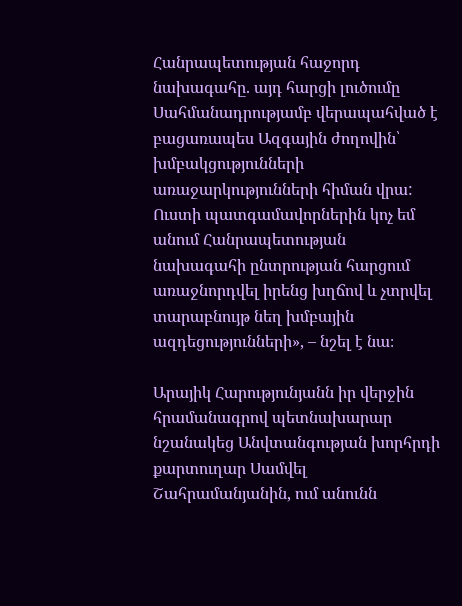Հանրապետության հաջորդ նախագահը. այդ հարցի լուծումը Սահմանադրությամբ վերապահված է բացառապես Ազգային ժողովին՝ խմբակցությունների առաջարկությունների հիման վրա: Ուստի պատգամավորներին կոչ եմ անում Հանրապետության նախագահի ընտրության հարցում առաջնորդվել իրենց խղճով և չտրվել տարաբնույթ նեղ խմբային ազդեցությունների», – նշել է նա։

Արայիկ Հարությունյանն իր վերջին հրամանագրով պետնախարար նշանակեց Անվտանգության խորհրդի քարտուղար Սամվել Շահրամանյանին, ում անունն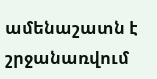ամենաշատն է շրջանառվում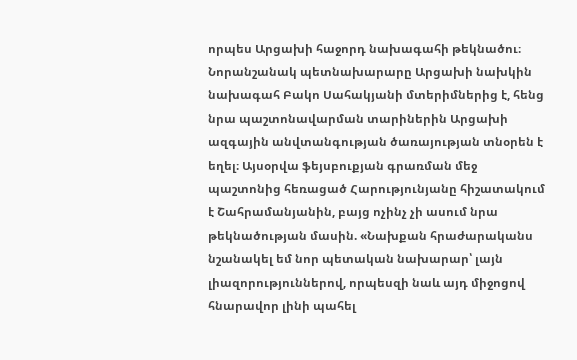որպես Արցախի հաջորդ նախագահի թեկնածու։ Նորանշանակ պետնախարարը Արցախի նախկին նախագահ Բակո Սահակյանի մտերիմներից է, հենց նրա պաշտոնավարման տարիներին Արցախի ազգային անվտանգության ծառայության տնօրեն է եղել։ Այսօրվա ֆեյսբուքյան գրառման մեջ պաշտոնից հեռացած Հարությունյանը հիշատակում է Շահրամանյանին, բայց ոչինչ չի ասում նրա թեկնածության մասին. «Նախքան հրաժարականս նշանակել եմ նոր պետական նախարար՝ լայն լիազորություններով, որպեսզի նաև այդ միջոցով հնարավոր լինի պահել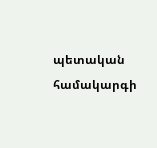պետական համակարգի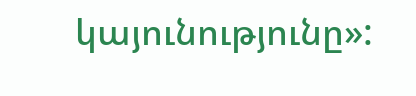կայունությունը»: